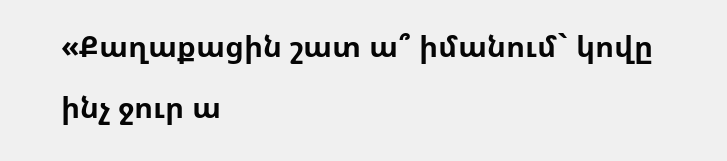«Քաղաքացին շատ ա՞ իմանում` կովը ինչ ջուր ա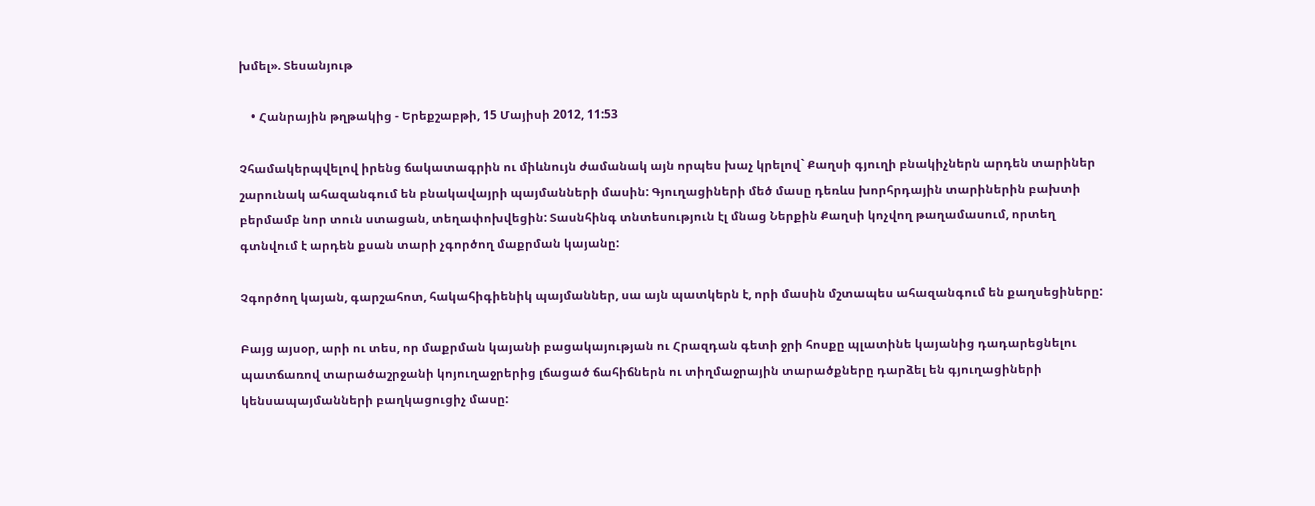խմել». Տեսանյութ

    • Հանրային թղթակից - Երեքշաբթի, 15 Մայիսի 2012, 11:53

Չհամակերպվելով իրենց ճակատագրին ու միևնույն ժամանակ այն որպես խաչ կրելով` Քաղսի գյուղի բնակիչներն արդեն տարիներ շարունակ ահազանգում են բնակավայրի պայմանների մասին: Գյուղացիների մեծ մասը դեռևս խորհրդային տարիներին բախտի բերմամբ նոր տուն ստացան, տեղափոխվեցին: Տասնհինգ տնտեսություն էլ մնաց Ներքին Քաղսի կոչվող թաղամասում, որտեղ գտնվում է արդեն քսան տարի չգործող մաքրման կայանը:

Չգործող կայան, գարշահոտ, հակահիգիենիկ պայմաններ, սա այն պատկերն է, որի մասին մշտապես ահազանգում են քաղսեցիները:

Բայց այսօր, արի ու տես, որ մաքրման կայանի բացակայության ու Հրազդան գետի ջրի հոսքը պլատինե կայանից դադարեցնելու պատճառով տարածաշրջանի կոյուղաջրերից լճացած ճահիճներն ու տիղմաջրային տարածքները դարձել են գյուղացիների կենսապայմանների բաղկացուցիչ մասը: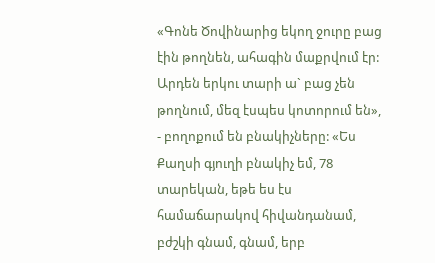«Գոնե Ծովինարից եկող ջուրը բաց էին թողնեն, ահագին մաքրվում էր: Արդեն երկու տարի ա` բաց չեն թողնում, մեզ էսպես կոտորում են», - բողոքում են բնակիչները: «Ես Քաղսի գյուղի բնակիչ եմ, 78 տարեկան, եթե ես էս համաճարակով հիվանդանամ, բժշկի գնամ, գնամ, երբ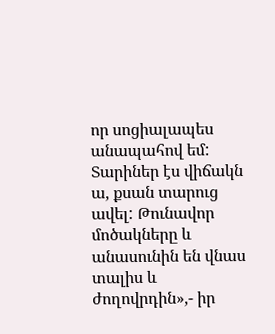որ սոցիալապես անապահով եմ: Տարիներ էս վիճակն ա, քսան տարուց ավել: Թունավոր մոծակները և անասունին են վնաս տալիս և ժողովրդին»,- իր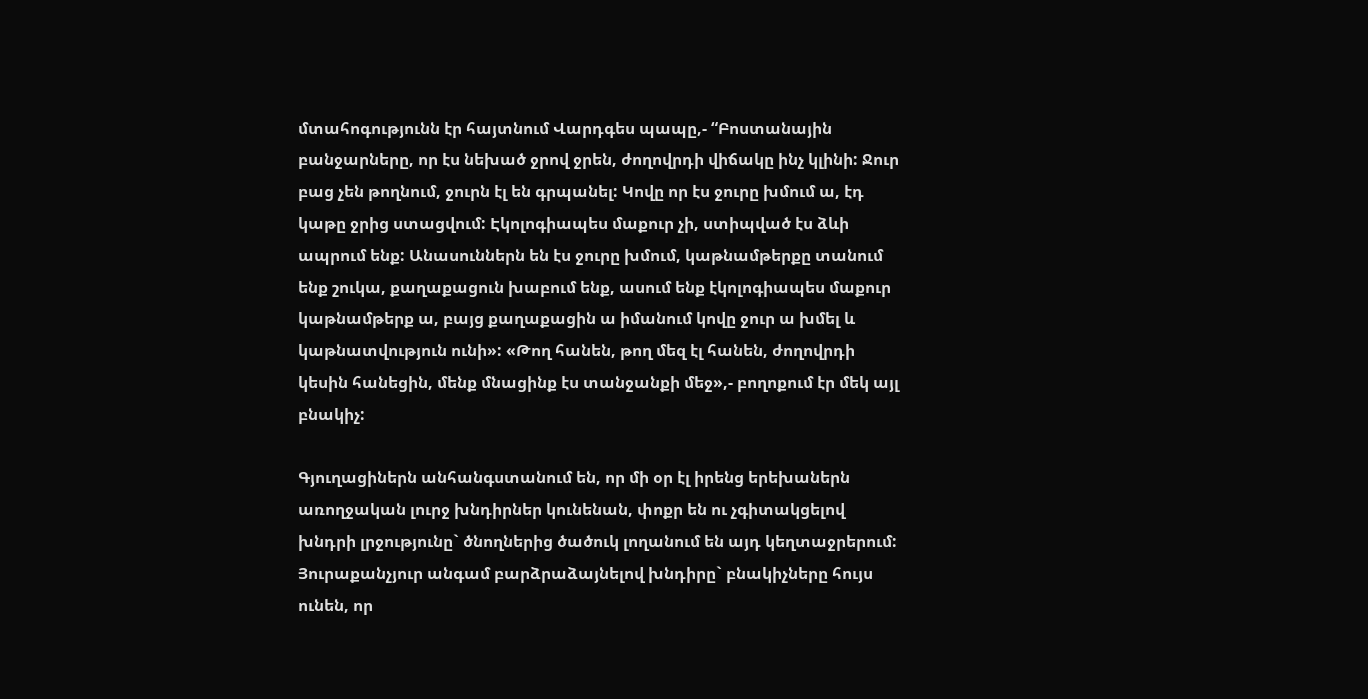մտահոգությունն էր հայտնում Վարդգես պապը,- “Բոստանային բանջարները, որ էս նեխած ջրով ջրեն, ժողովրդի վիճակը ինչ կլինի: Ջուր բաց չեն թողնում, ջուրն էլ են գրպանել: Կովը որ էս ջուրը խմում ա, էդ կաթը ջրից ստացվում: Էկոլոգիապես մաքուր չի, ստիպված էս ձևի ապրում ենք: Անասուններն են էս ջուրը խմում, կաթնամթերքը տանում ենք շուկա, քաղաքացուն խաբում ենք, ասում ենք էկոլոգիապես մաքուր կաթնամթերք ա, բայց քաղաքացին ա իմանում կովը ջուր ա խմել և կաթնատվություն ունի»: «Թող հանեն, թող մեզ էլ հանեն, ժողովրդի կեսին հանեցին, մենք մնացինք էս տանջանքի մեջ»,- բողոքում էր մեկ այլ բնակիչ:

Գյուղացիներն անհանգստանում են, որ մի օր էլ իրենց երեխաներն առողջական լուրջ խնդիրներ կունենան, փոքր են ու չգիտակցելով խնդրի լրջությունը` ծնողներից ծածուկ լողանում են այդ կեղտաջրերում: Յուրաքանչյուր անգամ բարձրաձայնելով խնդիրը` բնակիչները հույս ունեն, որ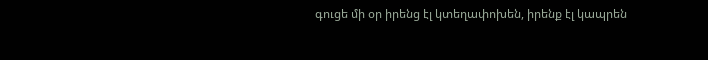գուցե մի օր իրենց էլ կտեղափոխեն, իրենք էլ կապրեն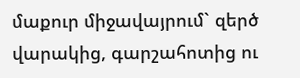մաքուր միջավայրում` զերծ վարակից, գարշահոտից ու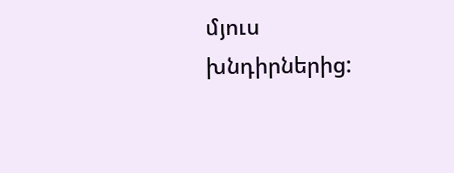մյուս խնդիրներից: